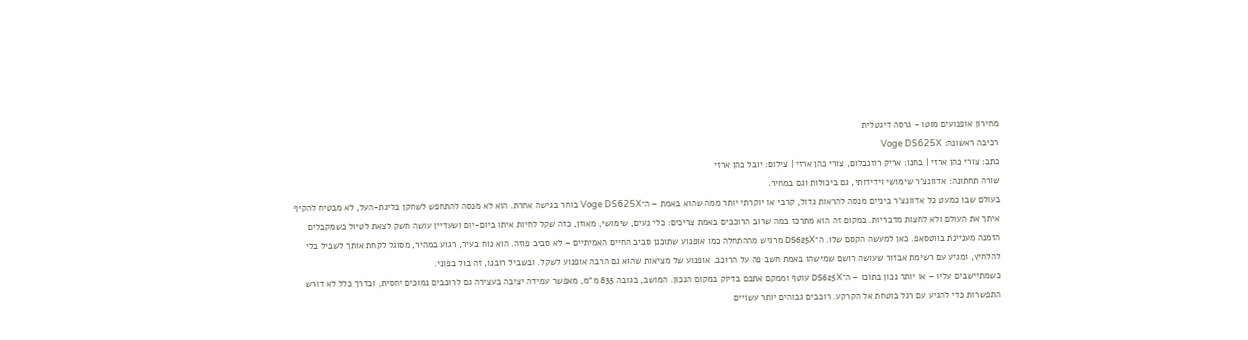מחירון אופנועים מוטו - גרסה דיגטלית
רכיבה ראשונה: Voge DS625X
כתב: צורי כהן ארזי | בחנו: אריק רוזנבלום, צורי כהן ארזי | צילום: יובל כהן ארזי
שורה תחתונה: אדוונצ'ר שימושי וידידותי, גם ביכולות וגם במחיר.
בעולם שבו כמעט כל אדוונצ'ר ביניים מנסה להראות גדול, קרבי או יוקרתי יותר ממה שהוא באמת – ה־Voge DS625X בוחר בגישה אחרת. הוא לא מנסה להתחפש לשחקן בליגת-העל, לא מבטיח להקיף איתך את העולם ולא לחצות מדבריות. במקום זה הוא מתרכז במה שרוב הרוכבים באמת צריכים: כלי נעים, שימושי, מאוזן, כזה שקל לחיות איתו ביום-יום ושעדיין עושה חשק לצאת לטיול כשמקבלים הזמנה מעניינת בווטסאפ. כאן למעשה הקסם שלו. ה־DS625X מרגיש מההתחלה כמו אופנוע שתוכנן סביב החיים האמיתיים – לא סביב פוזה. הוא נוח בעיר, רגוע במהיר, מסוגל לקחת אותך לשביל בלי להלחיץ, ומגיע עם רשימת אבזור שעושה רושם שמישהו באמת חשב פה על הרוכב. אופנוע של מציאות שהוא גם הרבה אופנוע לשקל. ובשביל רובנו, זה בול בפוני.
כשמתיישבים עליו – או יותר נכון בתוכו – ה־DS625X עוטף וממקם אתכם בדיוק במקום הנכון. המושב, בגובה 835 מ"מ, מאפשר עמידה יציבה בעצירה גם לרוכבים נמוכים יחסית, ובדרך כלל לא דורש התפשרות כדי להגיע עם רגל בוטחת אל הקרקע. רוכבים גבוהים יותר עשויים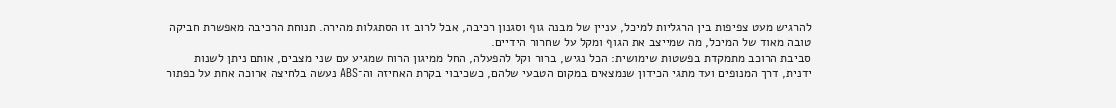להרגיש מעט צפיפות בין הרגליות למיכל, עניין של מבנה גוף וסגנון רכיבה, אבל לרוב זו הסתגלות מהירה. תנוחת הרכיבה מאפשרת חביקה טובה מאוד של המיכל, מה שמייצב את הגוף ומקל על שחרור הידיים.
סביבת הרוכב מתמקדת בפשטות שימושית: הכל נגיש, ברור וקל להפעלה, החל ממיגון הרוח שמגיע עם שני מצבים, אותם ניתן לשנות ידנית, דרך המנופים ועד מתגי הכידון שנמצאים במקום הטבעי שלהם, כשכיבוי בקרת האחיזה וה־ABS נעשה בלחיצה ארוכה אחת על כפתור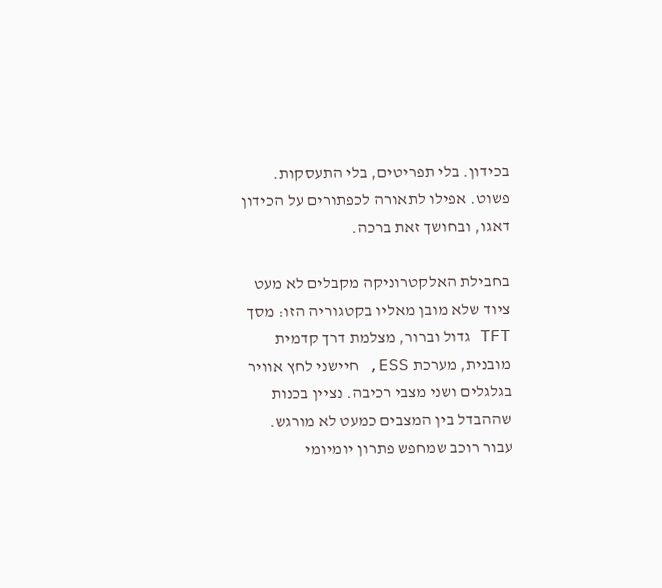בכידון. בלי תפריטים, בלי התעסקות. פשוט. אפילו לתאורה לכפתורים על הכידון דאגו, ובחושך זאת ברכה.

בחבילת האלקטרוניקה מקבלים לא מעט ציוד שלא מובן מאליו בקטגוריה הזו: מסך TFT גדול וברור, מצלמת דרך קדמית מובנית, מערכת ESS, חיישני לחץ אוויר בגלגלים ושני מצבי רכיבה. נציין בכנות שההבדל בין המצבים כמעט לא מורגש. עבור רוכב שמחפש פתרון יומיומי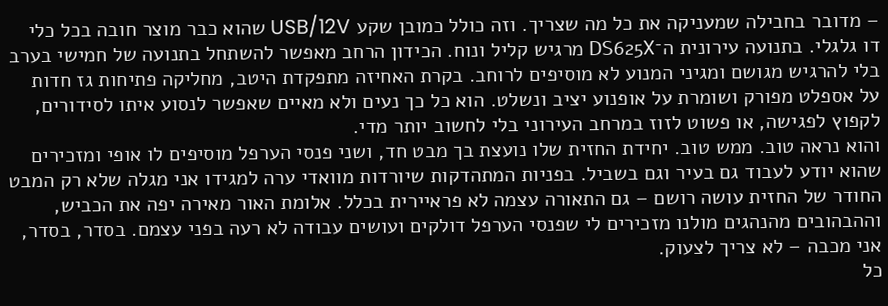– מדובר בחבילה שמעניקה את כל מה שצריך. וזה כולל כמובן שקע USB/12V שהוא כבר מוצר חובה בכל כלי דו גלגלי. בתנועה עירונית ה־DS625X מרגיש קליל ונוח. הכידון הרחב מאפשר להשתחל בתנועה של חמישי בערב בלי להרגיש מגושם ומגיני המנוע לא מוסיפים לרוחב. בקרת האחיזה מתפקדת היטב, מחליקה פתיחות גז חדות על אספלט מפורק ושומרת על אופנוע יציב ונשלט. הוא כל כך נעים ולא מאיים שאפשר לנסוע איתו לסידורים, לקפוץ לפגישה, או פשוט לזוז במרחב העירוני בלי לחשוב יותר מדי.
והוא נראה טוב. ממש טוב. יחידת החזית שלו נועצת בך מבט חד, ושני פנסי הערפל מוסיפים לו אופי ומזכירים שהוא יודע לעבוד גם בעיר וגם בשביל. בפניות המתהדקות שיורדות מוואדי ערה למגידו אני מגלה שלא רק המבט החודר של החזית עושה רושם – גם התאורה עצמה לא פראיירית בכלל. אלומת האור מאירה יפה את הכביש, וההבהובים מהנהגים מולנו מזכירים לי שפנסי הערפל דולקים ועושים עבודה לא רעה בפני עצמם. בסדר, בסדר, אני מכבה – לא צריך לצעוק.
כל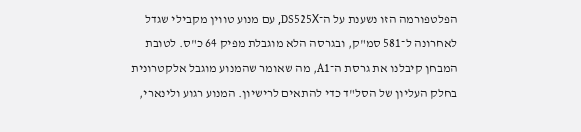הפלטפורמה הזו נשענת על ה־DS525X, עם מנוע טווין מקבילי שגדל לאחרונה ל־581 סמ"ק, ובגרסה הלא מוגבלת מפיק 64 כ"ס. לטובת המבחן קיבלנו את גרסת ה־A1, מה שאומר שהמנוע מוגבל אלקטרונית בחלק העליון של הסל"ד כדי להתאים לרישיון. המנוע רגוע ולינארי,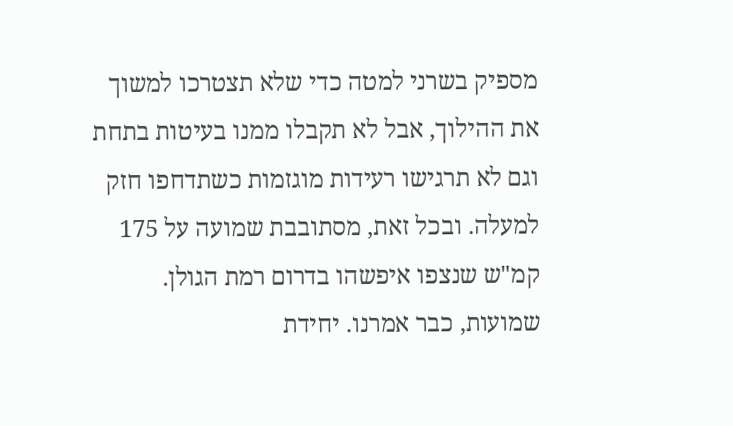מספיק בשרני למטה כדי שלא תצטרכו למשוך את ההילוך, אבל לא תקבלו ממנו בעיטות בתחת וגם לא תרגישו רעידות מוגזמות כשתדחפו חזק למעלה. ובכל זאת, מסתובבת שמועה על 175 קמ"ש שנצפו איפשהו בדרום רמת הגולן. שמועות, כבר אמרנו. יחידת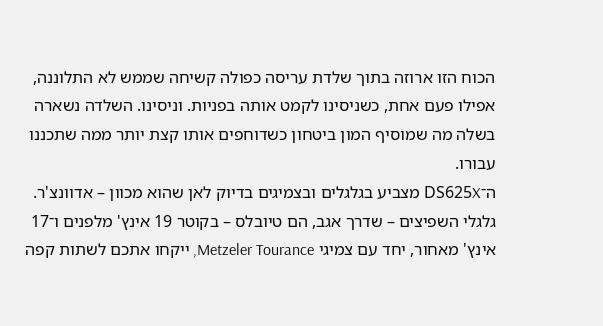הכוח הזו ארוזה בתוך שלדת עריסה כפולה קשיחה שממש לא התלוננה, אפילו פעם אחת, כשניסינו לקמט אותה בפניות. וניסינו. השלדה נשארה בשלה מה שמוסיף המון ביטחון כשדוחפים אותו קצת יותר ממה שתכננו עבורו.
ה־DS625X מצביע בגלגלים ובצמיגים בדיוק לאן שהוא מכוון – אדוונצ'ר. גלגלי השפיצים – שדרך אגב, הם טיובלס – בקוטר 19 אינץ' מלפנים ו־17 אינץ' מאחור, יחד עם צמיגי Metzeler Tourance, ייקחו אתכם לשתות קפה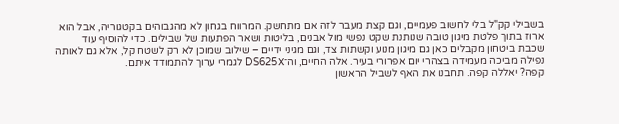בשבילי קק"ל בלי לחשוב פעמיים, וגם קצת מעבר לזה אם מתחשק. המרווח בגחון לא מהגבוהים בקטגוריה, אבל הוא ארוז בתוך פלטת מיגון טובה שנותנת שקט נפשי מול אבנים, בליטות ושאר הפתעות של שבילים. כדי להוסיף עוד שכבת ביטחון מקבלים כאן גם מיגון מנוע וקשתות צד, וגם מגיני ידיים – שילוב שמוכן לא רק לשטח קל, אלא גם לאותה נפילה מביכה מעמידה בצהרי יום אפרורי בעיר. אלה החיים, וה־DS625X לגמרי ערוך להתמודד איתם.
קפה? יאללה קפה. תחבנו את האף לשביל הראשון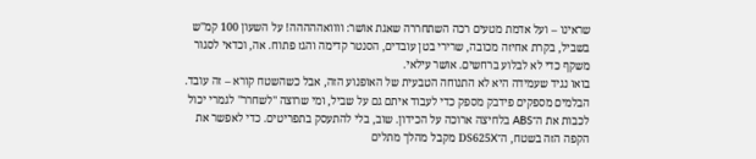שראינו – ועל אדמת מטעים רכה השתחררה שאגת אושר: וווואההההה! על השעון 100 קמ"ש בשביל, בקרת אחיזה מכובה, שרירי בטן עובדים, הסנטר קדימה והגז פתוח. אה, וכדאי לסגור משקף כדי לא לבלוע ברחשים. אושר עילאי.
בואו נגיד שעמידה היא לא התנוחה הטבעית של האופנוע הזה, אבל כשהשטח קורא – זה עובד. הבלמים מספקים פידבק מספק כדי לעבוד איתם גם על שביל, ומי שרוצה "לשחרר" לגמרי יכול לכבות את ה־ABS בלחיצה ארוכה על הכידון. שוב, בלי להתעסק בתפריטים. כדי לאפשר את הקפה הזה בשטח, ה־DS625X מקבל מהלך מתלים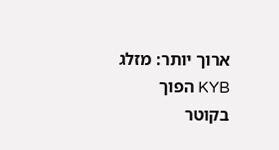ארוך יותר: מזלג KYB הפוך בקוטר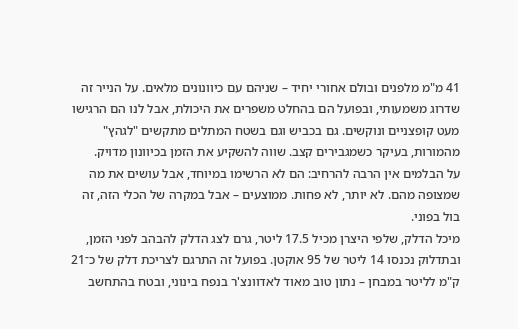41 מ"מ מלפנים ובולם אחורי יחיד – שניהם עם כיוונונים מלאים. על הנייר זה שדרוג משמעותי, ובפועל הם בהחלט משפרים את היכולת, אבל לנו הם הרגישו מעט קופצניים ונוקשים. גם בכביש וגם בשטח המתלים מתקשים "לגהץ" מהמורות, בעיקר כשמגבירים קצב. שווה להשקיע את הזמן בכיוונון מדויק.
על הבלמים אין הרבה להרחיב: הם לא הרשימו במיוחד, אבל עושים את מה שמצופה מהם. לא יותר, לא פחות. ממוצעים – אבל במקרה של הכלי הזה, זה בול בפוני.
מיכל הדלק, שלפי היצרן מכיל 17.5 ליטר, גרם לצג הדלק להבהב לפני הזמן, ובתדלוק נכנסו 14 ליטר של 95 אוקטן. בפועל זה התרגם לצריכת דלק של כ־21 ק"מ לליטר במבחן – נתון טוב מאוד לאדוונצ'ר בנפח בינוני, ובטח בהתחשב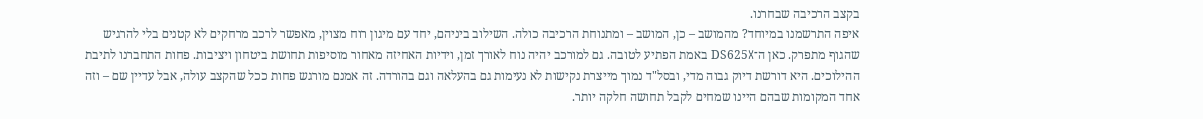בקצב הרכיבה שבחרנו.
איפה התרשמנו במיוחד? מהמושב – כן, המושב – ומתנוחת הרכיבה כולה. השילוב ביניהם, יחד עם מיגון רוח מצוין, מאפשר לרכב מרחקים לא קטנים בלי להרגיש שהגוף מתפרק. כאן ה־DS625X באמת הפתיע לטובה. גם למורכב יהיה נוח לאורך זמן, וידיות האחיזה מאחור מוסיפות תחושת ביטחון ויציבות. פחות התחברנו לתיבת ההילוכים. היא דורשת דיוק גבוה מדי, ובסל"ד נמוך מייצרת נקישות לא נעימות גם בהעלאה וגם בהורדה. זה אמנם מורגש פחות ככל שהקצב עולה, אבל עדיין שם – וזה אחד המקומות שבהם היינו שמחים לקבל תחושה חלקה יותר.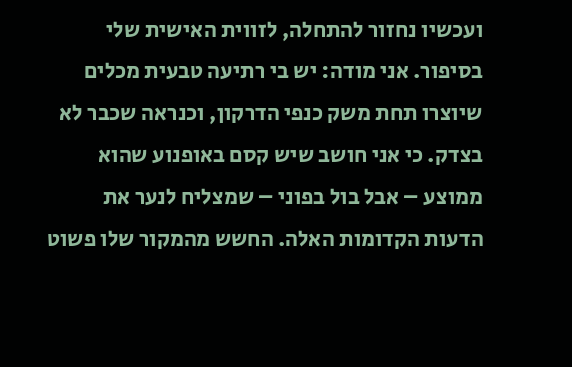ועכשיו נחזור להתחלה, לזווית האישית שלי בסיפור. אני מודה: יש בי רתיעה טבעית מכלים שיוצרו תחת משק כנפי הדרקון, וכנראה שכבר לא בצדק. כי אני חושב שיש קסם באופנוע שהוא ממוצע – אבל בול בפוני – שמצליח לנער את הדעות הקדומות האלה. החשש מהמקור שלו פשוט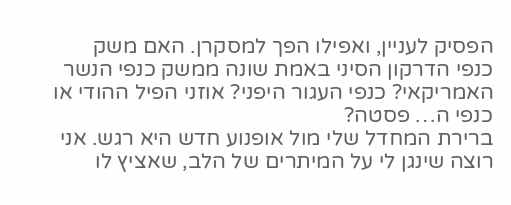הפסיק לעניין, ואפילו הפך למסקרן. האם משק כנפי הדרקון הסיני באמת שונה ממשק כנפי הנשר האמריקאי? כנפי העגור היפני? אוזני הפיל ההודי או כנפי ה… פסטה?
ברירת המחדל שלי מול אופנוע חדש היא רגש. אני רוצה שינגן לי על המיתרים של הלב, שאציץ לו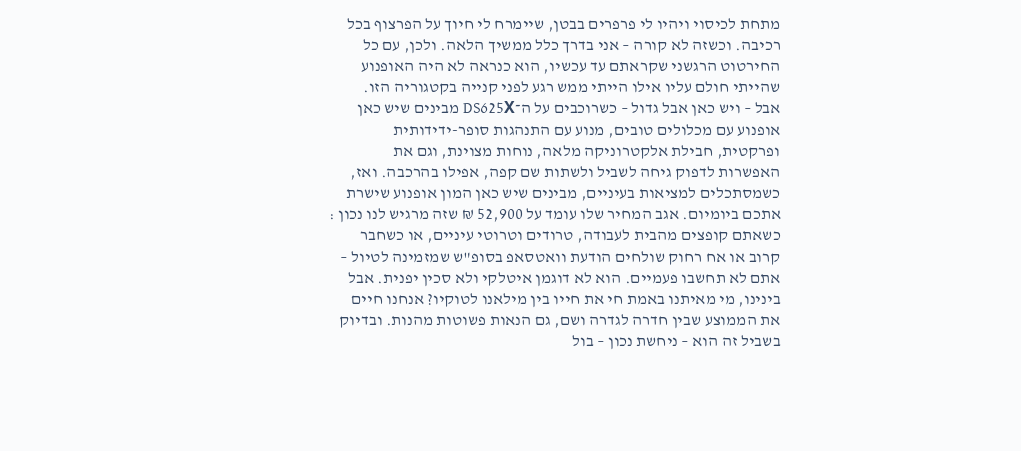מתחת לכיסוי ויהיו לי פרפרים בבטן, שיימרח לי חיוך על הפרצוף בכל רכיבה. וכשזה לא קורה – אני בדרך כלל ממשיך הלאה. ולכן, עם כל החירטוט הרגשני שקראתם עד עכשיו, הוא כנראה לא היה האופנוע שהייתי חולם עליו אילו הייתי ממש רגע לפני קנייה בקטגוריה הזו.
אבל – ויש כאן אבל גדול – כשרוכבים על ה־DS625X מבינים שיש כאן אופנוע עם מכלולים טובים, מנוע עם התנהגות סופר-ידידותית ופרקטית, חבילת אלקטרוניקה מלאה, נוחות מצוינת, וגם את האפשרות לדפוק גיחה לשביל ולשתות שם קפה, אפילו בהרכבה. ואז, כשמסתכלים למציאות בעיניים, מבינים שיש כאן המון אופנוע שישרת אתכם ביומיום. אגב המחיר שלו עומד על 52,900 ₪ שזה מרגיש לנו נכון : כשאתם קופצים מהבית לעבודה, טרודים וטרוטי עיניים, או כשחבר קרוב או אח רחוק שולחים הודעת וואטסאפ בסופ"ש שמזמינה לטיול – אתם לא תחשבו פעמיים. הוא לא דוגמן איטלקי ולא סכין יפנית. אבל בינינו, מי מאיתנו באמת חי את חייו בין מילאנו לטוקיו? אנחנו חיים את הממוצע שבין חדרה לגדרה ושם, גם הנאות פשוטות מהנות. ובדיוק בשביל זה הוא – ניחשת נכון – בול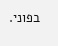בפוני.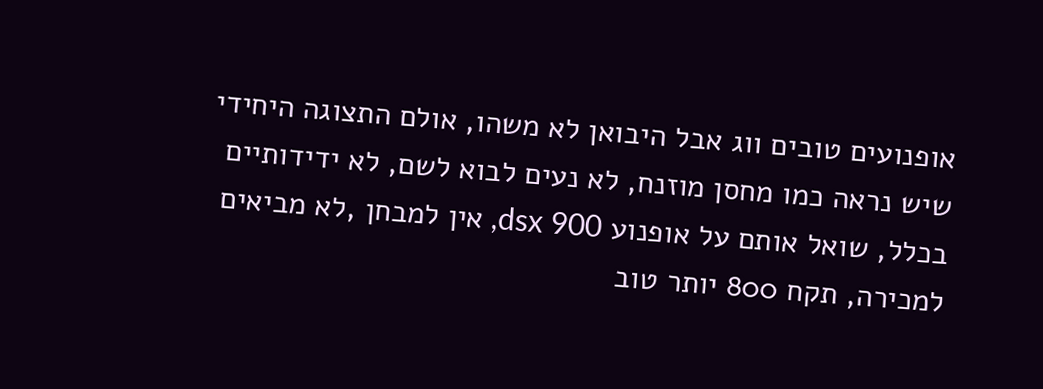אופנועים טובים ווג אבל היבואן לא משהו, אולם התצוגה היחידי שיש נראה כמו מחסן מוזנח, לא נעים לבוא לשם, לא ידידותיים בכלל, שואל אותם על אופנוע dsx 900, אין למבחן ,לא מביאים למכירה, תקח 800 יותר טוב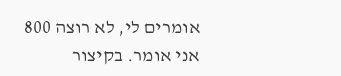אומרים לי, לא רוצה 800 אני אומר. בקיצור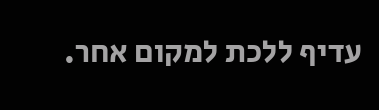עדיף ללכת למקום אחר.